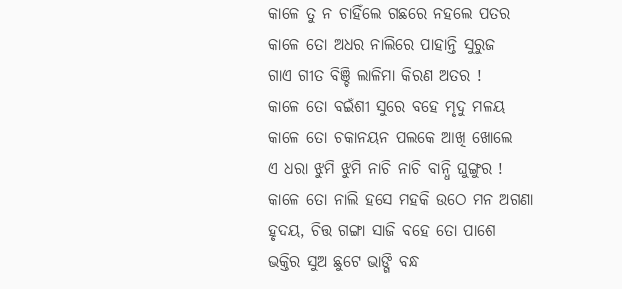କାଳେ ତୁ ନ ଚାହିଁଲେ ଗଛରେ ନହଲେ ପତର
କାଳେ ତୋ ଅଧର ନାଲିରେ ପାହାନ୍ତି ସୁରୁଜ
ଗାଏ ଗୀତ ବିଞ୍ଚି ଲାଳିମା କିରଣ ଅତର !
କାଳେ ତୋ ବଇଁଶୀ ସୁରେ ବହେ ମୃଦୁ ମଳୟ
କାଳେ ତୋ ଚକାନୟନ ପଲକେ ଆଖି ଖୋଲେ
ଏ ଧରା ଝୁମି ଝୁମି ନାଚି ନାଚି ବାନ୍ଧି ଘୁଙ୍ଗୁର !
କାଳେ ତୋ ନାଲି ହସେ ମହକି ଉଠେ ମନ ଅଗଣା
ହୃଦୟ, ଚିତ୍ତ ଗଙ୍ଗା ସାଜି ବହେ ତୋ ପାଶେ
ଭକ୍ତିର ସୁଅ ଛୁଟେ ଭାଙ୍ଗି ବନ୍ଧ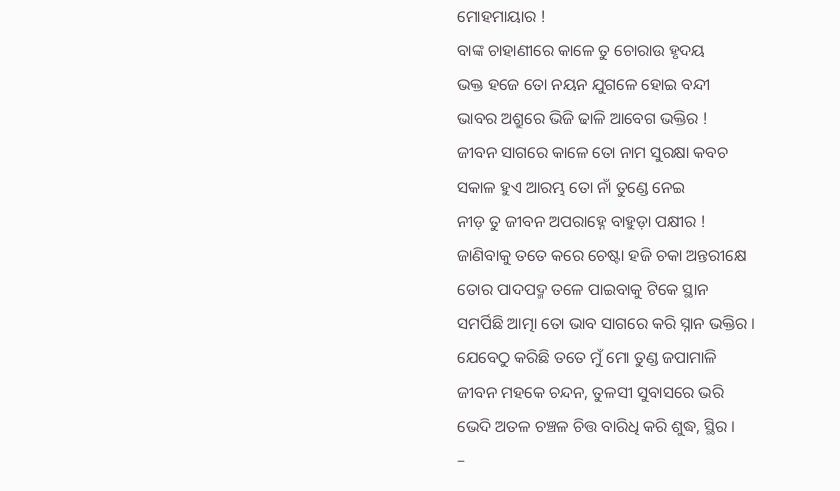ମୋହମାୟାର !
ବାଙ୍କ ଚାହାଣୀରେ କାଳେ ତୁ ଚୋରାଉ ହୃଦୟ
ଭକ୍ତ ହଜେ ତୋ ନୟନ ଯୁଗଳେ ହୋଇ ବନ୍ଦୀ
ଭାବର ଅଶ୍ରୁରେ ଭିଜି ଢାଳି ଆବେଗ ଭକ୍ତିର !
ଜୀବନ ସାଗରେ କାଳେ ତୋ ନାମ ସୁରକ୍ଷା କବଚ
ସକାଳ ହୁଏ ଆରମ୍ଭ ତୋ ନାଁ ତୁଣ୍ଡେ ନେଇ
ନୀଡ଼ ତୁ ଜୀବନ ଅପରାହ୍ନେ ବାହୁଡ଼ା ପକ୍ଷୀର !
ଜାଣିବାକୁ ତତେ କରେ ଚେଷ୍ଟା ହଜି ଚକା ଅନ୍ତରୀକ୍ଷେ
ତୋର ପାଦପଦ୍ମ ତଳେ ପାଇବାକୁ ଟିକେ ସ୍ଥାନ
ସମର୍ପିଛି ଆତ୍ମା ତୋ ଭାବ ସାଗରେ କରି ସ୍ନାନ ଭକ୍ତିର ।
ଯେବେଠୁ କରିଛି ତତେ ମୁଁ ମୋ ତୁଣ୍ଡ ଜପାମାଳି
ଜୀବନ ମହକେ ଚନ୍ଦନ, ତୁଳସୀ ସୁବାସରେ ଭରି
ଭେଦି ଅତଳ ଚଞ୍ଚଳ ଚିତ୍ତ ବାରିଧି କରି ଶୁଦ୍ଧ, ସ୍ଥିର ।
–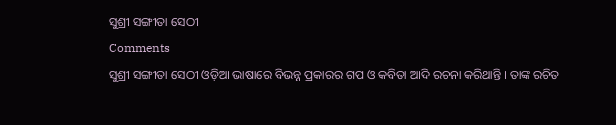ସୁଶ୍ରୀ ସଙ୍ଗୀତା ସେଠୀ
Comments
ସୁଶ୍ରୀ ସଙ୍ଗୀତା ସେଠୀ ଓଡ଼ିଆ ଭାଷାରେ ବିଭନ୍ନ ପ୍ରକାରର ଗପ ଓ କବିତା ଆଦି ରଚନା କରିଥାନ୍ତି । ତାଙ୍କ ରଚିତ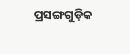ପ୍ରସଙ୍ଗଗୁଡ଼ିକ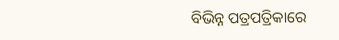ବିଭିନ୍ନ ପତ୍ରପତ୍ରିକାରେ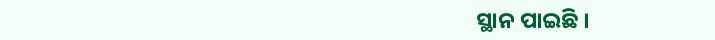ସ୍ଥାନ ପାଇଛି ।